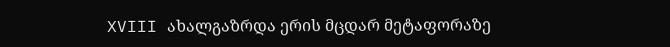XVIII ახალგაზრდა ერის მცდარ მეტაფორაზე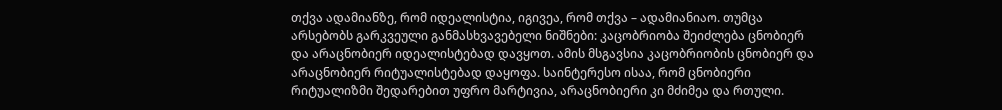თქვა ადამიანზე, რომ იდეალისტია, იგივეა, რომ თქვა – ადამიანიაო. თუმცა არსებობს გარკვეული განმასხვავებელი ნიშნები: კაცობრიობა შეიძლება ცნობიერ და არაცნობიერ იდეალისტებად დავყოთ. ამის მსგავსია კაცობრიობის ცნობიერ და არაცნობიერ რიტუალისტებად დაყოფა. საინტერესო ისაა, რომ ცნობიერი რიტუალიზმი შედარებით უფრო მარტივია, არაცნობიერი კი მძიმეა და რთული.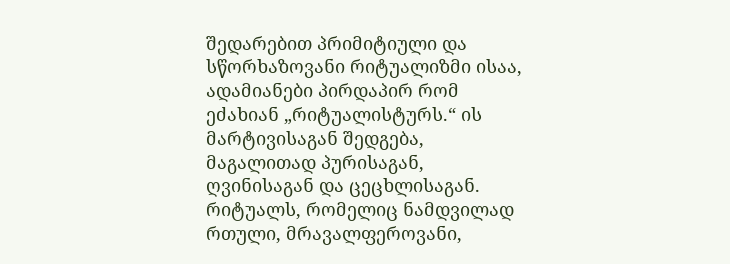შედარებით პრიმიტიული და სწორხაზოვანი რიტუალიზმი ისაა, ადამიანები პირდაპირ რომ ეძახიან „რიტუალისტურს.“ ის მარტივისაგან შედგება, მაგალითად პურისაგან, ღვინისაგან და ცეცხლისაგან. რიტუალს, რომელიც ნამდვილად რთული, მრავალფეროვანი,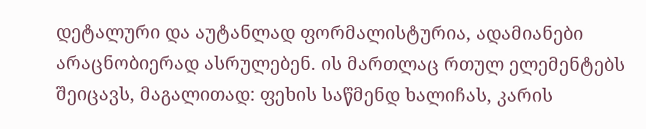დეტალური და აუტანლად ფორმალისტურია, ადამიანები არაცნობიერად ასრულებენ. ის მართლაც რთულ ელემენტებს შეიცავს, მაგალითად: ფეხის საწმენდ ხალიჩას, კარის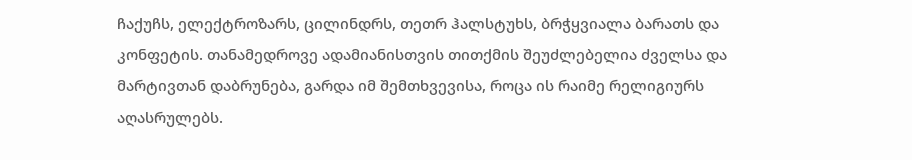ჩაქუჩს, ელექტროზარს, ცილინდრს, თეთრ ჰალსტუხს, ბრჭყვიალა ბარათს და კონფეტის. თანამედროვე ადამიანისთვის თითქმის შეუძლებელია ძველსა და მარტივთან დაბრუნება, გარდა იმ შემთხვევისა, როცა ის რაიმე რელიგიურს აღასრულებს.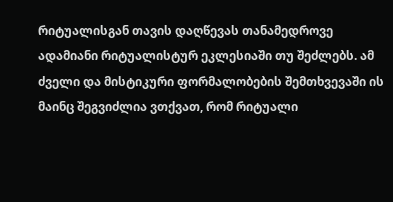რიტუალისგან თავის დაღწევას თანამედროვე ადამიანი რიტუალისტურ ეკლესიაში თუ შეძლებს. ამ ძველი და მისტიკური ფორმალობების შემთხვევაში ის მაინც შეგვიძლია ვთქვათ, რომ რიტუალი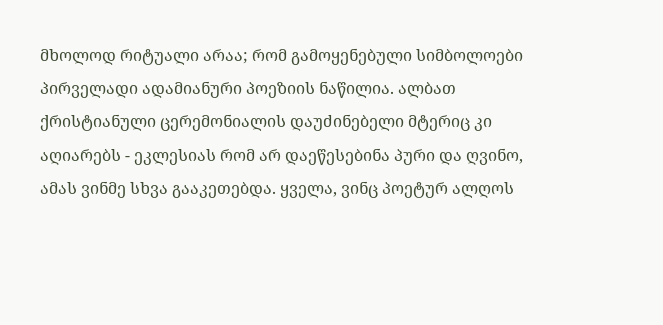მხოლოდ რიტუალი არაა; რომ გამოყენებული სიმბოლოები პირველადი ადამიანური პოეზიის ნაწილია. ალბათ ქრისტიანული ცერემონიალის დაუძინებელი მტერიც კი აღიარებს - ეკლესიას რომ არ დაეწესებინა პური და ღვინო, ამას ვინმე სხვა გააკეთებდა. ყველა, ვინც პოეტურ ალღოს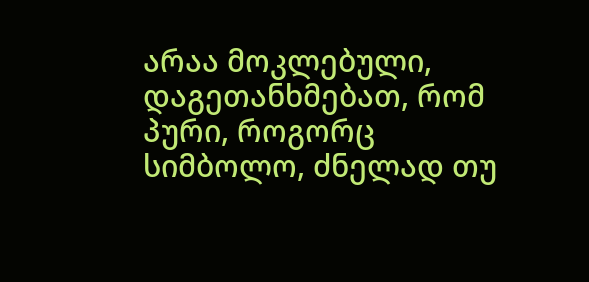არაა მოკლებული, დაგეთანხმებათ, რომ პური, როგორც სიმბოლო, ძნელად თუ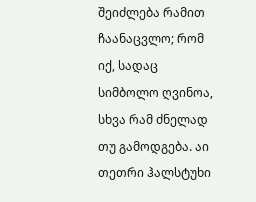შეიძლება რამით ჩაანაცვლო; რომ იქ, სადაც სიმბოლო ღვინოა, სხვა რამ ძნელად თუ გამოდგება. აი თეთრი ჰალსტუხი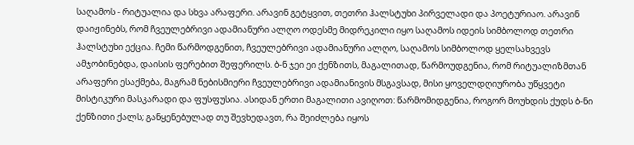საღამოს - რიტუალია და სხვა არაფერი. არავინ გეტყვით, თეთრი ჰალსტუხი პირველადი და პოეტურიაო. არავინ დაიჟინებს, რომ ჩვეულებრივი ადამიანური ალღო ოდესმე მიდრეკილი იყო საღამოს იდეის სიმბოლოდ თეთრი ჰალსტუხი ექცია. ჩემი წარმოდგენით, ჩვეულებრივი ადამიანური ალღო, საღამოს სიმბოლოდ ყელსახვევს ამჯობინებდა, დაისის ფერებით შეფერილს. ბ-ნ ჯეი ეი ქენზითს, მაგალითად, წარმოუდგენია, რომ რიტუალიზმთან არაფერი ესაქმება, მაგრამ ნებისმიერი ჩვეულებრივი ადამიანივის მსგავსად, მისი ყოველდღიურობა უწყვეტი მისტიკური მასკარადი და ფუსფუსია. ასიდან ერთი მაგალითი ავიღოთ: წარმომიდგენია, როგორ მოუხდის ქუდს ბ-ნი ქენზითი ქალს; განყენებულად თუ შევხედავთ, რა შეიძლება იყოს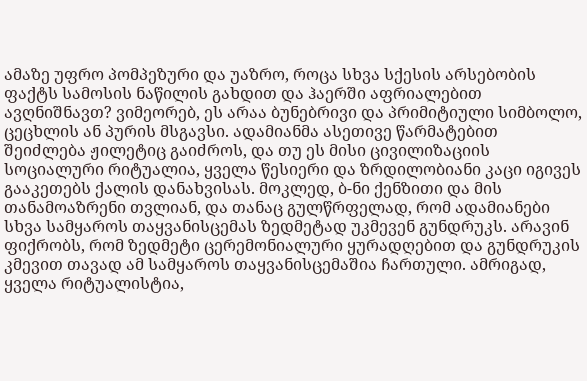ამაზე უფრო პომპეზური და უაზრო, როცა სხვა სქესის არსებობის ფაქტს სამოსის ნაწილის გახდით და ჰაერში აფრიალებით ავღნიშნავთ? ვიმეორებ, ეს არაა ბუნებრივი და პრიმიტიული სიმბოლო, ცეცხლის ან პურის მსგავსი. ადამიანმა ასეთივე წარმატებით შეიძლება ჟილეტიც გაიძროს, და თუ ეს მისი ცივილიზაციის სოციალური რიტუალია, ყველა წესიერი და ზრდილობიანი კაცი იგივეს გააკეთებს ქალის დანახვისას. მოკლედ, ბ-ნი ქენზითი და მის თანამოაზრენი თვლიან, და თანაც გულწრფელად, რომ ადამიანები სხვა სამყაროს თაყვანისცემას ზედმეტად უკმევენ გუნდრუკს. არავინ ფიქრობს, რომ ზედმეტი ცერემონიალური ყურადღებით და გუნდრუკის კმევით თავად ამ სამყაროს თაყვანისცემაშია ჩართული. ამრიგად, ყველა რიტუალისტია,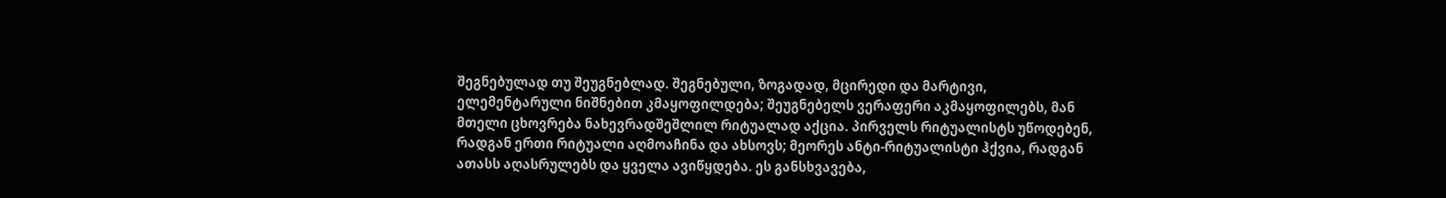შეგნებულად თუ შეუგნებლად. შეგნებული, ზოგადად, მცირედი და მარტივი, ელემენტარული ნიშნებით კმაყოფილდება; შეუგნებელს ვერაფერი აკმაყოფილებს, მან მთელი ცხოვრება ნახევრადშეშლილ რიტუალად აქცია. პირველს რიტუალისტს უწოდებენ, რადგან ერთი რიტუალი აღმოაჩინა და ახსოვს; მეორეს ანტი-რიტუალისტი ჰქვია, რადგან ათასს აღასრულებს და ყველა ავიწყდება. ეს განსხვავება,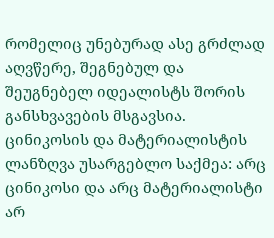რომელიც უნებურად ასე გრძლად აღვწერე, შეგნებულ და შეუგნებელ იდეალისტს შორის განსხვავების მსგავსია. ცინიკოსის და მატერიალისტის ლანზღვა უსარგებლო საქმეა: არც ცინიკოსი და არც მატერიალისტი არ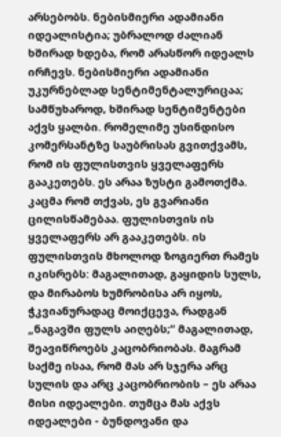არსებობს. ნებისმიერი ადამიანი იდეალისტია; უბრალოდ ძალიან ხშირად ხდება, რომ არასწორ იდეალს ირჩევს. ნებისმიერი ადამიანი უკურნებლად სენტიმენტალურიცაა; სამწუხაროდ, ხშირად სენტიმენტები აქვს ყალბი. რომელიმე უსინდისო კომერსანტზე საუბრისას გვითქვამს, რომ ის ფულისთვის ყველაფერს გააკეთებს. ეს არაა ზუსტი გამოთქმა. კაცმა რომ თქვას, ეს გვარიანი ცილისწამებაა. ფულისთვის ის ყველაფერს არ გააკეთებს. ის ფულისთვის მხოლოდ ზოგიერთ რამეს იკისრებს: მაგალითად, გაყიდის სულს, და მირაბოს ხუმრობისა არ იყოს, ჭკვიანურადაც მოიქცევა, რადგან „ნაგავში ფულს აიღებს;“ მაგალითად, შეავიწროებს კაცობრიობას. მაგრამ საქმე ისაა, რომ მას არ სჯერა არც სულის და არც კაცობრიობის – ეს არაა მისი იდეალები. თუმცა მას აქვს იდეალები - ბუნდოვანი და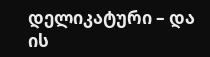დელიკატური – და ის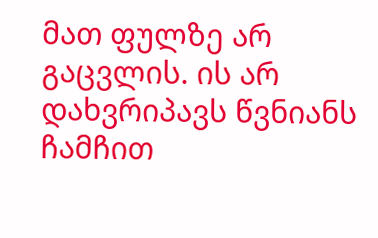მათ ფულზე არ გაცვლის. ის არ დახვრიპავს წვნიანს ჩამჩით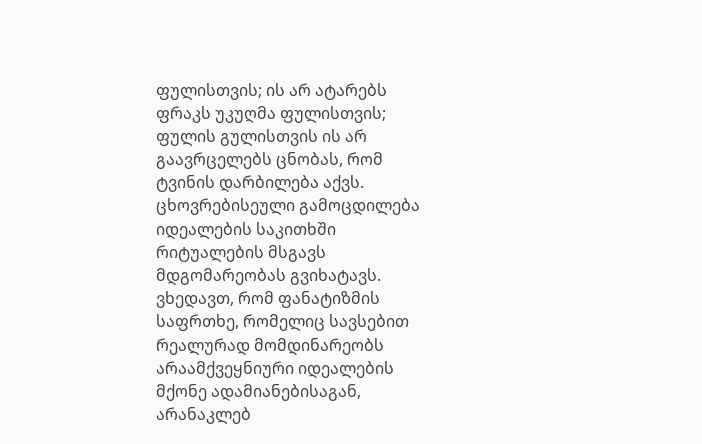ფულისთვის; ის არ ატარებს ფრაკს უკუღმა ფულისთვის; ფულის გულისთვის ის არ გაავრცელებს ცნობას, რომ ტვინის დარბილება აქვს. ცხოვრებისეული გამოცდილება იდეალების საკითხში რიტუალების მსგავს მდგომარეობას გვიხატავს. ვხედავთ, რომ ფანატიზმის საფრთხე, რომელიც სავსებით რეალურად მომდინარეობს არაამქვეყნიური იდეალების მქონე ადამიანებისაგან, არანაკლებ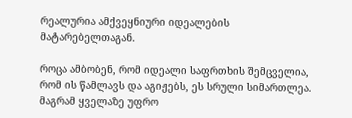რეალურია ამქვეყნიური იდეალების მატარებელთაგან.

როცა ამბობენ, რომ იდეალი საფრთხის შემცველია, რომ ის წამლავს და აგიჟებს, ეს სრული სიმართლეა. მაგრამ ყველაზე უფრო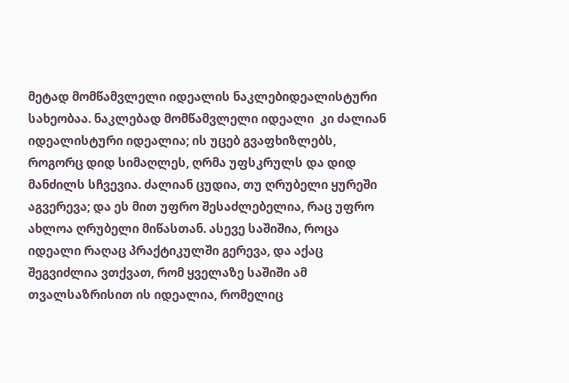მეტად მომწამვლელი იდეალის ნაკლებიდეალისტური სახეობაა. ნაკლებად მომწამვლელი იდეალი  კი ძალიან იდეალისტური იდეალია; ის უცებ გვაფხიზლებს, როგორც დიდ სიმაღლეს, ღრმა უფსკრულს და დიდ მანძილს სჩვევია. ძალიან ცუდია, თუ ღრუბელი ყურეში აგვერევა; და ეს მით უფრო შესაძლებელია, რაც უფრო ახლოა ღრუბელი მიწასთან. ასევე საშიშია, როცა იდეალი რაღაც პრაქტიკულში გერევა, და აქაც შეგვიძლია ვთქვათ, რომ ყველაზე საშიში ამ თვალსაზრისით ის იდეალია, რომელიც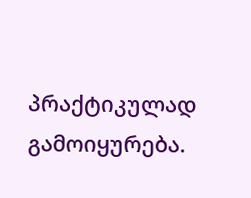პრაქტიკულად გამოიყურება.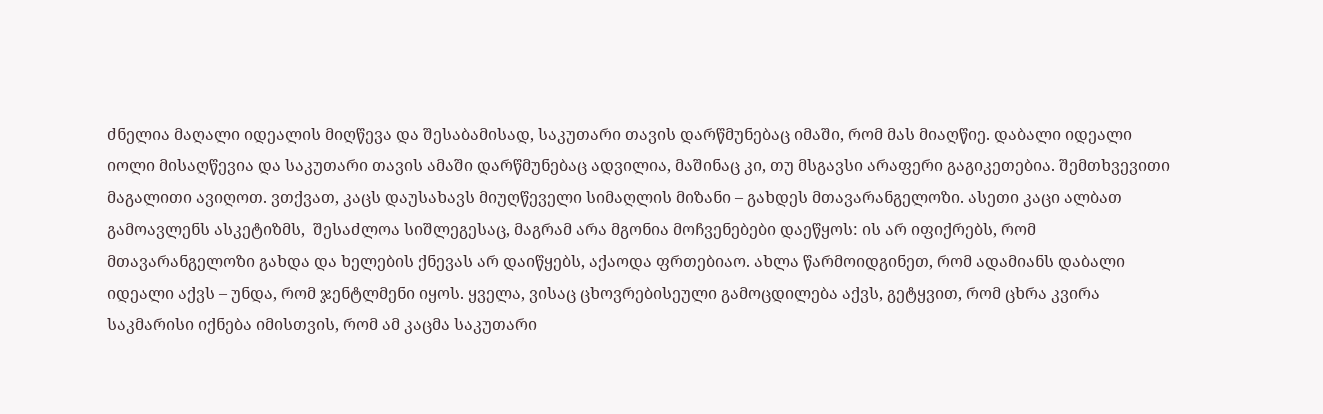ძნელია მაღალი იდეალის მიღწევა და შესაბამისად, საკუთარი თავის დარწმუნებაც იმაში, რომ მას მიაღწიე. დაბალი იდეალი იოლი მისაღწევია და საკუთარი თავის ამაში დარწმუნებაც ადვილია, მაშინაც კი, თუ მსგავსი არაფერი გაგიკეთებია. შემთხვევითი მაგალითი ავიღოთ. ვთქვათ, კაცს დაუსახავს მიუღწეველი სიმაღლის მიზანი – გახდეს მთავარანგელოზი. ასეთი კაცი ალბათ გამოავლენს ასკეტიზმს,  შესაძლოა სიშლეგესაც, მაგრამ არა მგონია მოჩვენებები დაეწყოს: ის არ იფიქრებს, რომ მთავარანგელოზი გახდა და ხელების ქნევას არ დაიწყებს, აქაოდა ფრთებიაო. ახლა წარმოიდგინეთ, რომ ადამიანს დაბალი იდეალი აქვს – უნდა, რომ ჯენტლმენი იყოს. ყველა, ვისაც ცხოვრებისეული გამოცდილება აქვს, გეტყვით, რომ ცხრა კვირა საკმარისი იქნება იმისთვის, რომ ამ კაცმა საკუთარი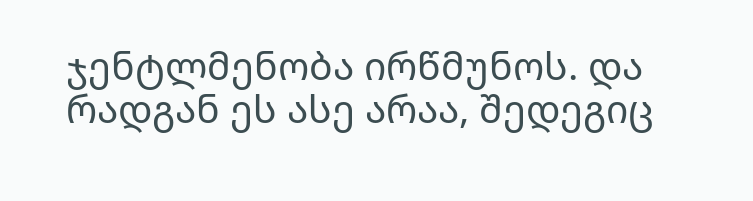ჯენტლმენობა ირწმუნოს. და რადგან ეს ასე არაა, შედეგიც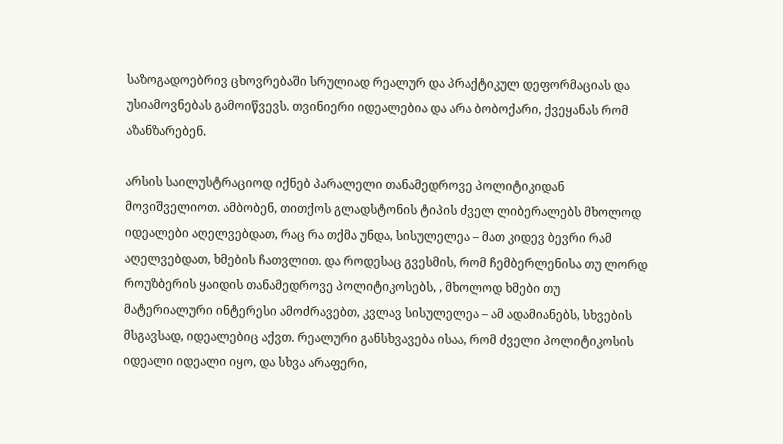საზოგადოებრივ ცხოვრებაში სრულიად რეალურ და პრაქტიკულ დეფორმაციას და უსიამოვნებას გამოიწვევს. თვინიერი იდეალებია და არა ბობოქარი, ქვეყანას რომ აზანზარებენ.

არსის საილუსტრაციოდ იქნებ პარალელი თანამედროვე პოლიტიკიდან მოვიშველიოთ. ამბობენ, თითქოს გლადსტონის ტიპის ძველ ლიბერალებს მხოლოდ იდეალები აღელვებდათ, რაც რა თქმა უნდა, სისულელეა – მათ კიდევ ბევრი რამ აღელვებდათ, ხმების ჩათვლით. და როდესაც გვესმის, რომ ჩემბერლენისა თუ ლორდ როუზბერის ყაიდის თანამედროვე პოლიტიკოსებს, , მხოლოდ ხმები თუ მატერიალური ინტერესი ამოძრავებთ, კვლავ სისულელეა – ამ ადამიანებს, სხვების მსგავსად, იდეალებიც აქვთ. რეალური განსხვავება ისაა, რომ ძველი პოლიტიკოსის იდეალი იდეალი იყო, და სხვა არაფერი,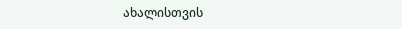ახალისთვის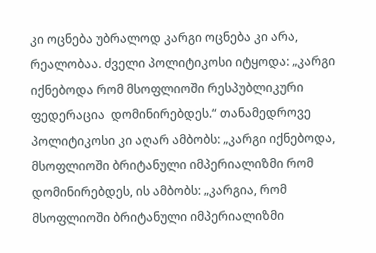კი ოცნება უბრალოდ კარგი ოცნება კი არა, რეალობაა. ძველი პოლიტიკოსი იტყოდა: „კარგი იქნებოდა რომ მსოფლიოში რესპუბლიკური ფედერაცია  დომინირებდეს.“ თანამედროვე პოლიტიკოსი კი აღარ ამბობს: „კარგი იქნებოდა, მსოფლიოში ბრიტანული იმპერიალიზმი რომ დომინირებდეს, ის ამბობს: „კარგია, რომ მსოფლიოში ბრიტანული იმპერიალიზმი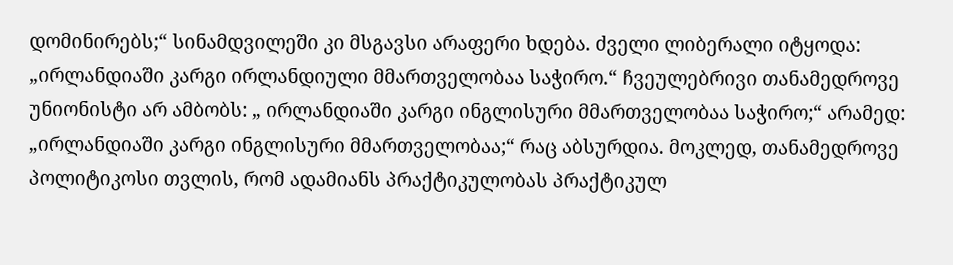დომინირებს;“ სინამდვილეში კი მსგავსი არაფერი ხდება. ძველი ლიბერალი იტყოდა: „ირლანდიაში კარგი ირლანდიული მმართველობაა საჭირო.“ ჩვეულებრივი თანამედროვე უნიონისტი არ ამბობს: „ ირლანდიაში კარგი ინგლისური მმართველობაა საჭირო;“ არამედ: „ირლანდიაში კარგი ინგლისური მმართველობაა;“ რაც აბსურდია. მოკლედ, თანამედროვე პოლიტიკოსი თვლის, რომ ადამიანს პრაქტიკულობას პრაქტიკულ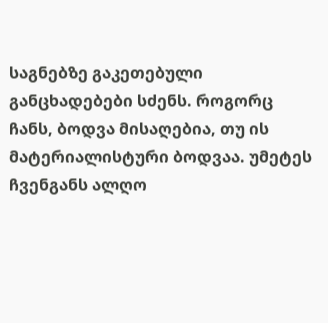საგნებზე გაკეთებული განცხადებები სძენს. როგორც ჩანს, ბოდვა მისაღებია, თუ ის მატერიალისტური ბოდვაა. უმეტეს ჩვენგანს ალღო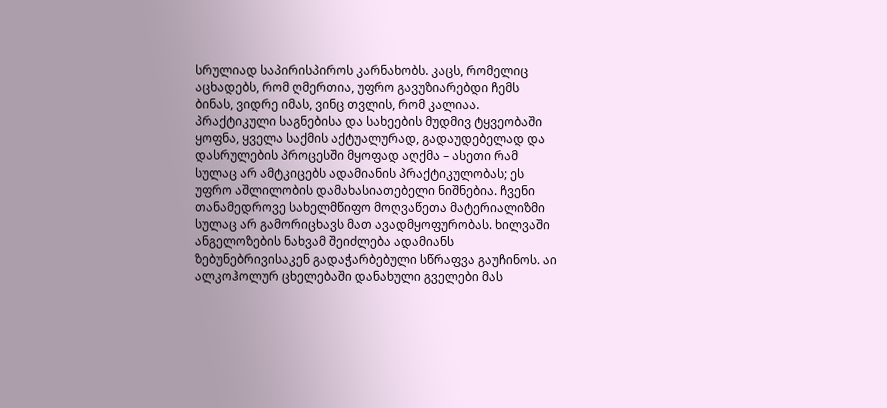სრულიად საპირისპიროს კარნახობს. კაცს, რომელიც აცხადებს, რომ ღმერთია, უფრო გავუზიარებდი ჩემს ბინას, ვიდრე იმას, ვინც თვლის, რომ კალიაა. პრაქტიკული საგნებისა და სახეების მუდმივ ტყვეობაში ყოფნა, ყველა საქმის აქტუალურად, გადაუდებელად და დასრულების პროცესში მყოფად აღქმა – ასეთი რამ სულაც არ ამტკიცებს ადამიანის პრაქტიკულობას; ეს უფრო აშლილობის დამახასიათებელი ნიშნებია. ჩვენი თანამედროვე სახელმწიფო მოღვაწეთა მატერიალიზმი სულაც არ გამორიცხავს მათ ავადმყოფურობას. ხილვაში ანგელოზების ნახვამ შეიძლება ადამიანს ზებუნებრივისაკენ გადაჭარბებული სწრაფვა გაუჩინოს. აი ალკოჰოლურ ცხელებაში დანახული გველები მას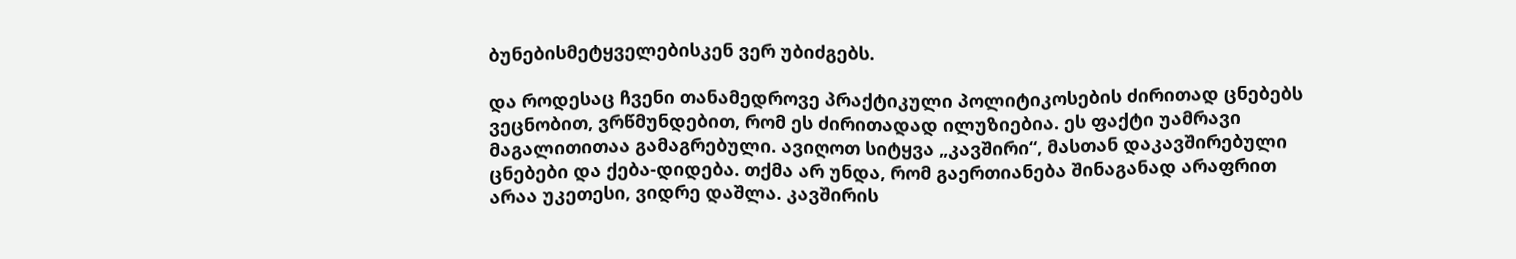ბუნებისმეტყველებისკენ ვერ უბიძგებს.

და როდესაც ჩვენი თანამედროვე პრაქტიკული პოლიტიკოსების ძირითად ცნებებს ვეცნობით, ვრწმუნდებით, რომ ეს ძირითადად ილუზიებია. ეს ფაქტი უამრავი მაგალითითაა გამაგრებული. ავიღოთ სიტყვა „კავშირი“, მასთან დაკავშირებული ცნებები და ქება-დიდება. თქმა არ უნდა, რომ გაერთიანება შინაგანად არაფრით არაა უკეთესი, ვიდრე დაშლა. კავშირის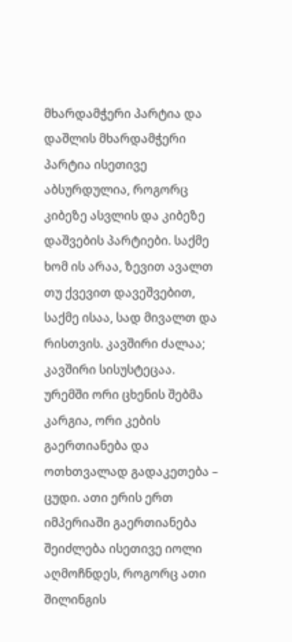მხარდამჭერი პარტია და დაშლის მხარდამჭერი პარტია ისეთივე აბსურდულია, როგორც კიბეზე ასვლის და კიბეზე დაშვების პარტიები. საქმე ხომ ის არაა, ზევით ავალთ თუ ქვევით დავეშვებით, საქმე ისაა, სად მივალთ და რისთვის. კავშირი ძალაა; კავშირი სისუსტეცაა. ურემში ორი ცხენის შებმა კარგია, ორი კების გაერთიანება და ოთხთვალად გადაკეთება – ცუდი. ათი ერის ერთ იმპერიაში გაერთიანება შეიძლება ისეთივე იოლი აღმოჩნდეს, როგორც ათი შილინგის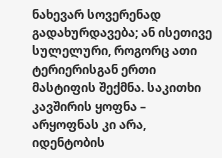ნახევარ სოვერენად გადახურდავება; ან ისეთივე სულელური, როგორც ათი ტერიერისგან ერთი მასტიფის შექმნა. საკითხი კავშირის ყოფნა – არყოფნას კი არა, იდენტობის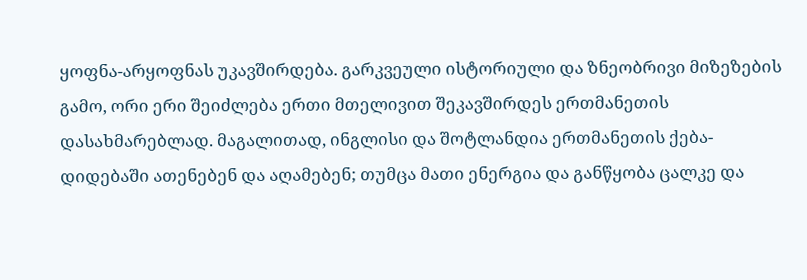ყოფნა-არყოფნას უკავშირდება. გარკვეული ისტორიული და ზნეობრივი მიზეზების გამო, ორი ერი შეიძლება ერთი მთელივით შეკავშირდეს ერთმანეთის დასახმარებლად. მაგალითად, ინგლისი და შოტლანდია ერთმანეთის ქება-დიდებაში ათენებენ და აღამებენ; თუმცა მათი ენერგია და განწყობა ცალკე და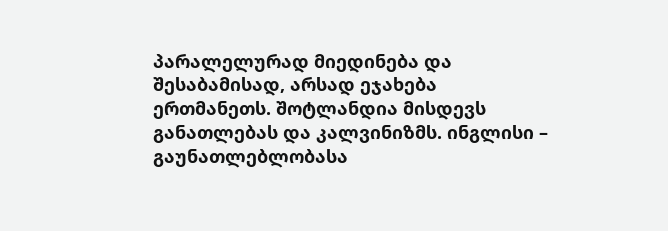პარალელურად მიედინება და შესაბამისად, არსად ეჯახება ერთმანეთს. შოტლანდია მისდევს განათლებას და კალვინიზმს. ინგლისი – გაუნათლებლობასა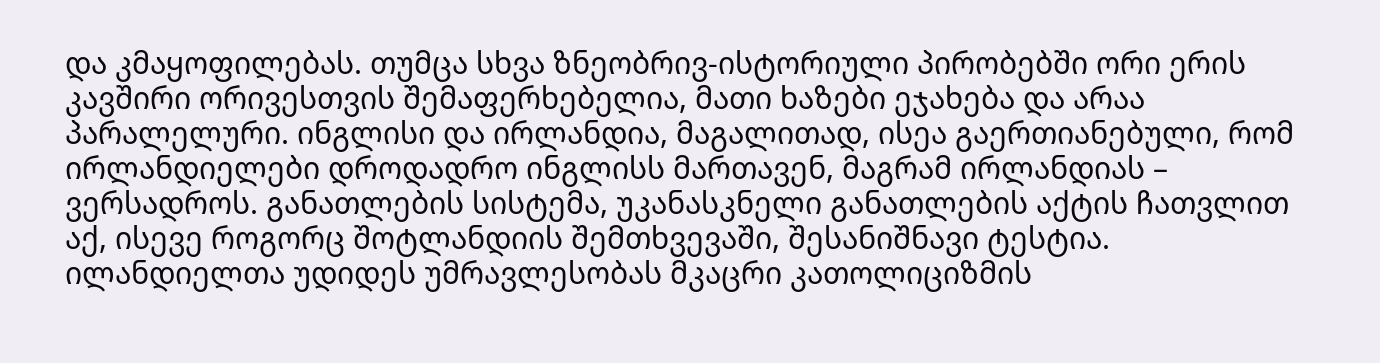და კმაყოფილებას. თუმცა სხვა ზნეობრივ-ისტორიული პირობებში ორი ერის კავშირი ორივესთვის შემაფერხებელია, მათი ხაზები ეჯახება და არაა პარალელური. ინგლისი და ირლანდია, მაგალითად, ისეა გაერთიანებული, რომ ირლანდიელები დროდადრო ინგლისს მართავენ, მაგრამ ირლანდიას – ვერსადროს. განათლების სისტემა, უკანასკნელი განათლების აქტის ჩათვლით აქ, ისევე როგორც შოტლანდიის შემთხვევაში, შესანიშნავი ტესტია. ილანდიელთა უდიდეს უმრავლესობას მკაცრი კათოლიციზმის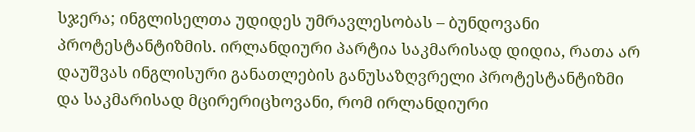სჯერა; ინგლისელთა უდიდეს უმრავლესობას – ბუნდოვანი პროტესტანტიზმის. ირლანდიური პარტია საკმარისად დიდია, რათა არ დაუშვას ინგლისური განათლების განუსაზღვრელი პროტესტანტიზმი და საკმარისად მცირერიცხოვანი, რომ ირლანდიური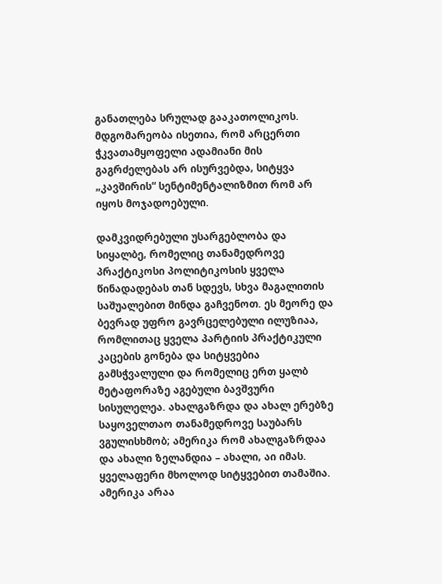განათლება სრულად გააკათოლიკოს. მდგომარეობა ისეთია, რომ არცერთი ჭკვათამყოფელი ადამიანი მის გაგრძელებას არ ისურვებდა, სიტყვა „კავშირის“ სენტიმენტალიზმით რომ არ იყოს მოჯადოებული.

დამკვიდრებული უსარგებლობა და სიყალბე, რომელიც თანამედროვე პრაქტიკოსი პოლიტიკოსის ყველა წინადადებას თან სდევს, სხვა მაგალითის საშუალებით მინდა გაჩვენოთ. ეს მეორე და ბევრად უფრო გავრცელებული ილუზიაა, რომლითაც ყველა პარტიის პრაქტიკული კაცების გონება და სიტყვებია გამსჭვალული და რომელიც ერთ ყალბ მეტაფორაზე აგებული ბავშვური სისულელეა. ახალგაზრდა და ახალ ერებზე საყოველთაო თანამედროვე საუბარს ვგულისხმობ; ამერიკა რომ ახალგაზრდაა და ახალი ზელანდია – ახალი, აი იმას. ყველაფერი მხოლოდ სიტყვებით თამაშია. ამერიკა არაა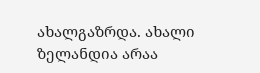ახალგაზრდა. ახალი ზელანდია არაა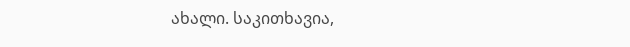ახალი. საკითხავია,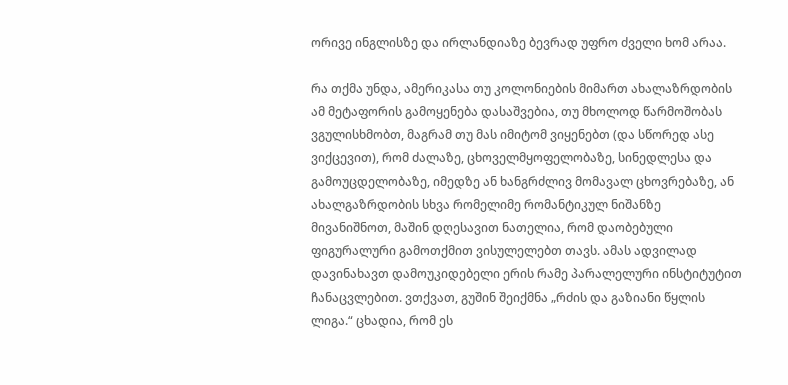ორივე ინგლისზე და ირლანდიაზე ბევრად უფრო ძველი ხომ არაა.

რა თქმა უნდა, ამერიკასა თუ კოლონიების მიმართ ახალაზრდობის ამ მეტაფორის გამოყენება დასაშვებია, თუ მხოლოდ წარმოშობას ვგულისხმობთ, მაგრამ თუ მას იმიტომ ვიყენებთ (და სწორედ ასე ვიქცევით), რომ ძალაზე, ცხოველმყოფელობაზე, სინედლესა და გამოუცდელობაზე, იმედზე ან ხანგრძლივ მომავალ ცხოვრებაზე, ან ახალგაზრდობის სხვა რომელიმე რომანტიკულ ნიშანზე მივანიშნოთ, მაშინ დღესავით ნათელია, რომ დაობებული ფიგურალური გამოთქმით ვისულელებთ თავს. ამას ადვილად დავინახავთ დამოუკიდებელი ერის რამე პარალელური ინსტიტუტით ჩანაცვლებით. ვთქვათ, გუშინ შეიქმნა „რძის და გაზიანი წყლის ლიგა.“ ცხადია, რომ ეს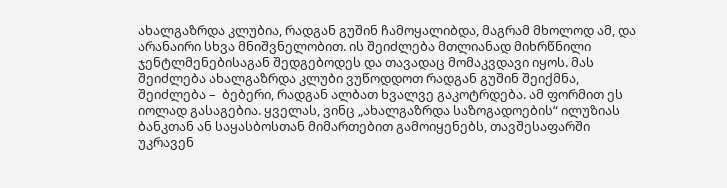ახალგაზრდა კლუბია, რადგან გუშინ ჩამოყალიბდა, მაგრამ მხოლოდ ამ, და არანაირი სხვა მნიშვნელობით. ის შეიძლება მთლიანად მიხრწნილი ჯენტლმენებისაგან შედგებოდეს და თავადაც მომაკვდავი იყოს. მას შეიძლება ახალგაზრდა კლუბი ვუწოდდოთ რადგან გუშინ შეიქმნა, შეიძლება –  ბებერი, რადგან ალბათ ხვალვე გაკოტრდება. ამ ფორმით ეს იოლად გასაგებია. ყველას, ვინც „ახალგაზრდა საზოგადოების“ ილუზიას ბანკთან ან საყასბოსთან მიმართებით გამოიყენებს, თავშესაფარში უკრავენ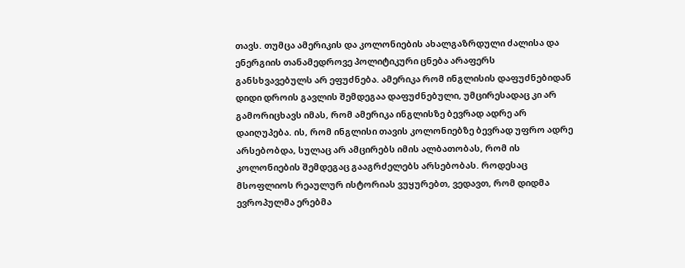თავს. თუმცა ამერიკის და კოლონიების ახალგაზრდული ძალისა და ენერგიის თანამედროვე პოლიტიკური ცნება არაფერს განსხვავებულს არ ეფუძნება. ამერიკა რომ ინგლისის დაფუძნებიდან დიდი დროის გავლის შემდეგაა დაფუძნებული, უმცირესადაც კი არ გამორიცხავს იმას, რომ ამერიკა ინგლისზე ბევრად ადრე არ დაიღუპება. ის, რომ ინგლისი თავის კოლონიებზე ბევრად უფრო ადრე არსებობდა, სულაც არ ამცირებს იმის ალბათობას, რომ ის კოლონიების შემდეგაც გააგრძელებს არსებობას. როდესაც მსოფლიოს რეაულურ ისტორიას ვუყურებთ, ვედავთ, რომ დიდმა ევროპულმა ერებმა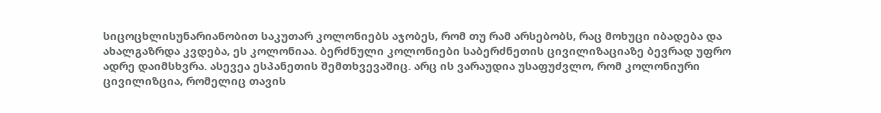სიცოცხლისუნარიანობით საკუთარ კოლონიებს აჯობეს, რომ თუ რამ არსებობს, რაც მოხუცი იბადება და ახალგაზრდა კვდება, ეს კოლონიაა. ბერძნული კოლონიები საბერძნეთის ცივილიზაციაზე ბევრად უფრო ადრე დაიმსხვრა. ასევეა ესპანეთის შემთხვევაშიც. არც ის ვარაუდია უსაფუძვლო, რომ კოლონიური ცივილიზცია, რომელიც თავის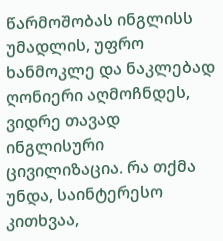წარმოშობას ინგლისს უმადლის, უფრო ხანმოკლე და ნაკლებად ღონიერი აღმოჩნდეს, ვიდრე თავად ინგლისური ცივილიზაცია. რა თქმა უნდა, საინტერესო კითხვაა,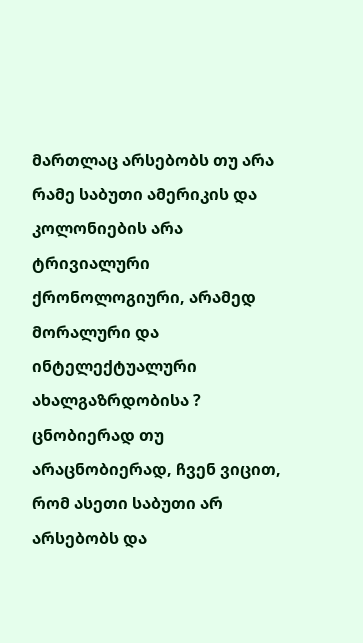მართლაც არსებობს თუ არა რამე საბუთი ამერიკის და კოლონიების არა ტრივიალური ქრონოლოგიური, არამედ მორალური და ინტელექტუალური ახალგაზრდობისა ? ცნობიერად თუ არაცნობიერად, ჩვენ ვიცით, რომ ასეთი საბუთი არ არსებობს და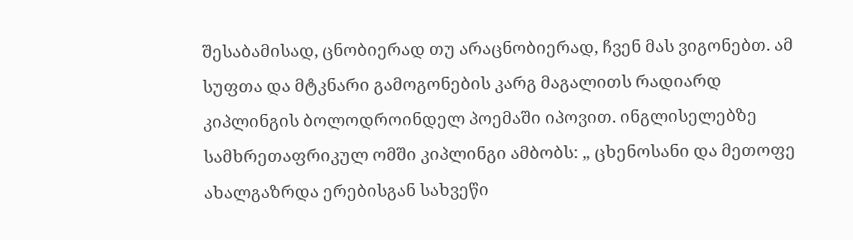შესაბამისად, ცნობიერად თუ არაცნობიერად, ჩვენ მას ვიგონებთ. ამ სუფთა და მტკნარი გამოგონების კარგ მაგალითს რადიარდ კიპლინგის ბოლოდროინდელ პოემაში იპოვით. ინგლისელებზე სამხრეთაფრიკულ ომში კიპლინგი ამბობს: „ ცხენოსანი და მეთოფე ახალგაზრდა ერებისგან სახვეწი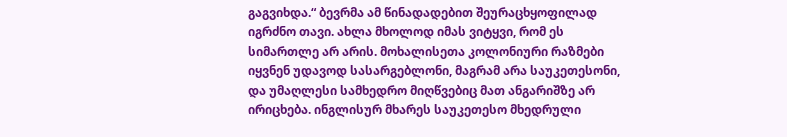გაგვიხდა.“ ბევრმა ამ წინადადებით შეურაცხყოფილად იგრძნო თავი. ახლა მხოლოდ იმას ვიტყვი, რომ ეს სიმართლე არ არის. მოხალისეთა კოლონიური რაზმები იყვნენ უდავოდ სასარგებლონი, მაგრამ არა საუკეთესონი, და უმაღლესი სამხედრო მიღწვებიც მათ ანგარიშზე არ ირიცხება. ინგლისურ მხარეს საუკეთესო მხედრული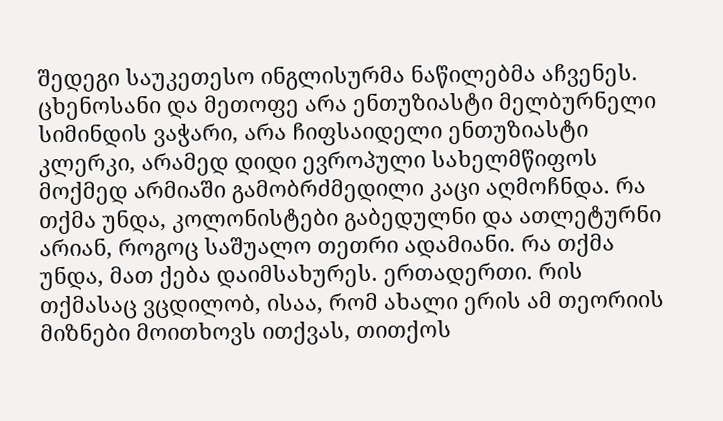შედეგი საუკეთესო ინგლისურმა ნაწილებმა აჩვენეს. ცხენოსანი და მეთოფე არა ენთუზიასტი მელბურნელი სიმინდის ვაჭარი, არა ჩიფსაიდელი ენთუზიასტი კლერკი, არამედ დიდი ევროპული სახელმწიფოს მოქმედ არმიაში გამობრძმედილი კაცი აღმოჩნდა. რა თქმა უნდა, კოლონისტები გაბედულნი და ათლეტურნი არიან, როგოც საშუალო თეთრი ადამიანი. რა თქმა უნდა, მათ ქება დაიმსახურეს. ერთადერთი. რის თქმასაც ვცდილობ, ისაა, რომ ახალი ერის ამ თეორიის მიზნები მოითხოვს ითქვას, თითქოს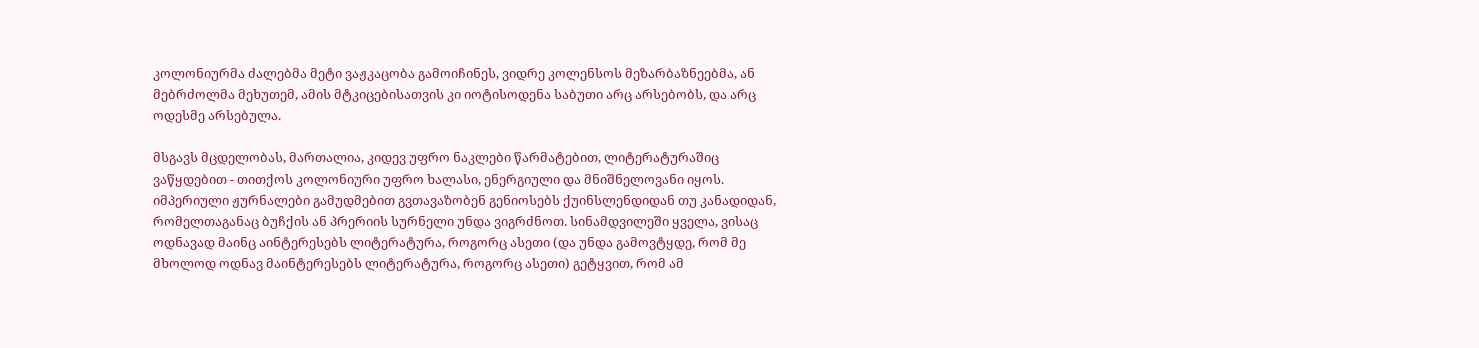კოლონიურმა ძალებმა მეტი ვაჟკაცობა გამოიჩინეს, ვიდრე კოლენსოს მეზარბაზნეებმა, ან მებრძოლმა მეხუთემ, ამის მტკიცებისათვის კი იოტისოდენა საბუთი არც არსებობს, და არც ოდესმე არსებულა.

მსგავს მცდელობას, მართალია, კიდევ უფრო ნაკლები წარმატებით, ლიტერატურაშიც ვაწყდებით - თითქოს კოლონიური უფრო ხალასი, ენერგიული და მნიშნელოვანი იყოს. იმპერიული ჟურნალები გამუდმებით გვთავაზობენ გენიოსებს ქუინსლენდიდან თუ კანადიდან, რომელთაგანაც ბუჩქის ან პრერიის სურნელი უნდა ვიგრძნოთ. სინამდვილეში ყველა, ვისაც ოდნავად მაინც აინტერესებს ლიტერატურა, როგორც ასეთი (და უნდა გამოვტყდე, რომ მე მხოლოდ ოდნავ მაინტერესებს ლიტერატურა, როგორც ასეთი) გეტყვით, რომ ამ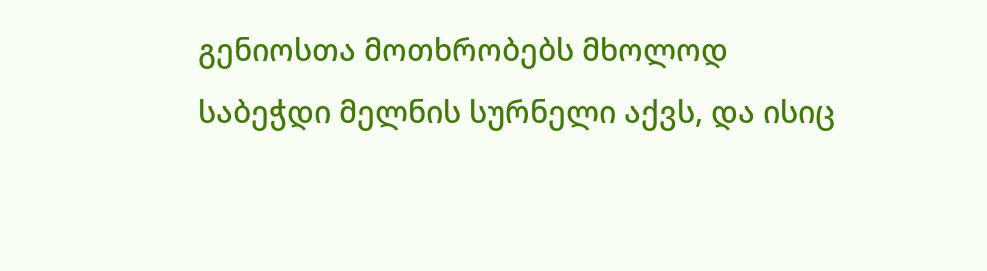გენიოსთა მოთხრობებს მხოლოდ საბეჭდი მელნის სურნელი აქვს, და ისიც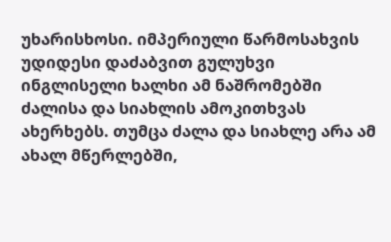უხარისხოსი. იმპერიული წარმოსახვის უდიდესი დაძაბვით გულუხვი ინგლისელი ხალხი ამ ნაშრომებში ძალისა და სიახლის ამოკითხვას ახერხებს. თუმცა ძალა და სიახლე არა ამ ახალ მწერლებში,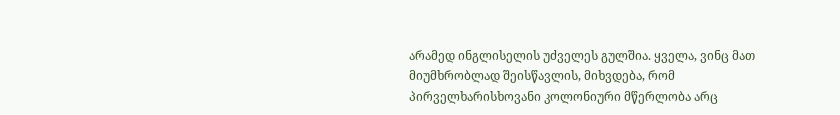არამედ ინგლისელის უძველეს გულშია. ყველა, ვინც მათ მიუმხრობლად შეისწავლის, მიხვდება, რომ პირველხარისხოვანი კოლონიური მწერლობა არც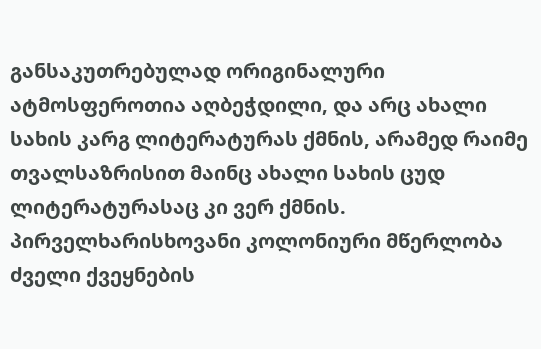განსაკუთრებულად ორიგინალური ატმოსფეროთია აღბეჭდილი, და არც ახალი სახის კარგ ლიტერატურას ქმნის, არამედ რაიმე თვალსაზრისით მაინც ახალი სახის ცუდ ლიტერატურასაც კი ვერ ქმნის. პირველხარისხოვანი კოლონიური მწერლობა ძველი ქვეყნების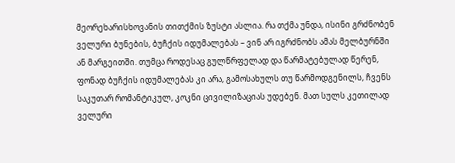მეორეხარისხოვანის თითქმის ზუსტი ასლია. რა თქმა უნდა, ისინი გრძნობენ ველური ბუნების, ბუჩქის იდუმალებას – ვინ არ იგრძნობს ამას მელბურნში ან მარგეითში. თუმცა როდესაც გულწრფელად და წარმატებულად წერენ, ფონად ბუჩქის იდუმალებას კი არა, გამოსახულს თუ წარმოდგენილს, ჩვენს საკუთარ რომანტიკულ, კოკნი ცივილიზაციას უდებენ. მათ სულს კეთილად ველური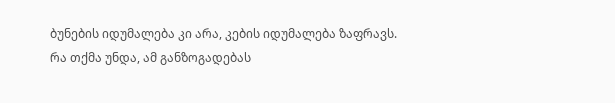ბუნების იდუმალება კი არა, კების იდუმალება ზაფრავს.
რა თქმა უნდა, ამ განზოგადებას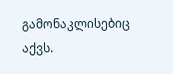გამონაკლისებიც აქვს.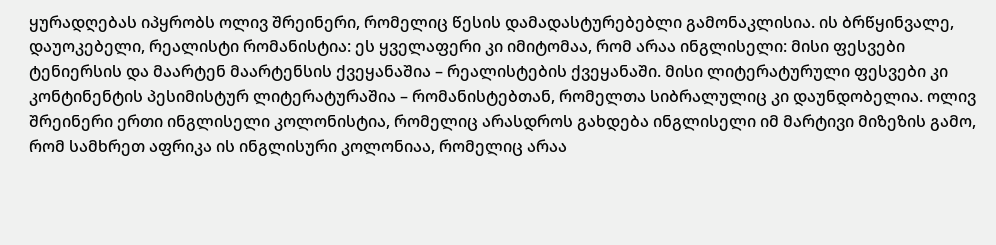ყურადღებას იპყრობს ოლივ შრეინერი, რომელიც წესის დამადასტურებებლი გამონაკლისია. ის ბრწყინვალე, დაუოკებელი, რეალისტი რომანისტია: ეს ყველაფერი კი იმიტომაა, რომ არაა ინგლისელი: მისი ფესვები ტენიერსის და მაარტენ მაარტენსის ქვეყანაშია – რეალისტების ქვეყანაში. მისი ლიტერატურული ფესვები კი კონტინენტის პესიმისტურ ლიტერატურაშია – რომანისტებთან, რომელთა სიბრალულიც კი დაუნდობელია. ოლივ შრეინერი ერთი ინგლისელი კოლონისტია, რომელიც არასდროს გახდება ინგლისელი იმ მარტივი მიზეზის გამო, რომ სამხრეთ აფრიკა ის ინგლისური კოლონიაა, რომელიც არაა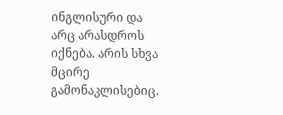ინგლისური და არც არასდროს იქნება. არის სხვა მცირე გამონაკლისებიც.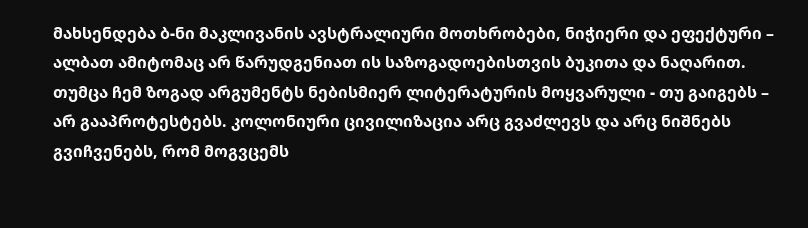მახსენდება ბ-ნი მაკლივანის ავსტრალიური მოთხრობები, ნიჭიერი და ეფექტური – ალბათ ამიტომაც არ წარუდგენიათ ის საზოგადოებისთვის ბუკითა და ნაღარით. თუმცა ჩემ ზოგად არგუმენტს ნებისმიერ ლიტერატურის მოყვარული - თუ გაიგებს – არ გააპროტესტებს. კოლონიური ცივილიზაცია არც გვაძლევს და არც ნიშნებს გვიჩვენებს, რომ მოგვცემს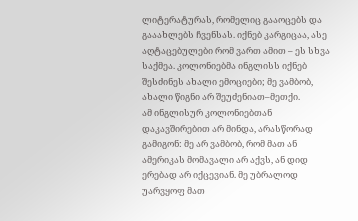ლიტერატურას, რომელიც გააოცებს და გააახლებს ჩვენსას. იქნებ კარგიცაა, ასე აღტაცებულები რომ ვართ ამით – ეს სხვა საქმეა. კოლონიებმა ინგლისს იქნებ შესძინეს ახალი ემოციები; მე ვამბობ, ახალი წიგნი არ შეუძენიათ–მეთქი.
ამ ინგლისურ კოლონიებთან დაკავშირებით არ მინდა, არასწორად გამიგონ: მე არ ვამბობ, რომ მათ ან ამერიკას მომავალი არ აქვს, ან დიდ ერებად არ იქცევიან. მე უბრალოდ უარვყოფ მათ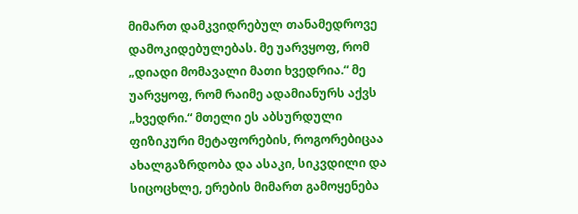მიმართ დამკვიდრებულ თანამედროვე დამოკიდებულებას. მე უარვყოფ, რომ „დიადი მომავალი მათი ხვედრია.“ მე უარვყოფ, რომ რაიმე ადამიანურს აქვს „ხვედრი.“ მთელი ეს აბსურდული ფიზიკური მეტაფორების, როგორებიცაა ახალგაზრდობა და ასაკი, სიკვდილი და სიცოცხლე, ერების მიმართ გამოყენება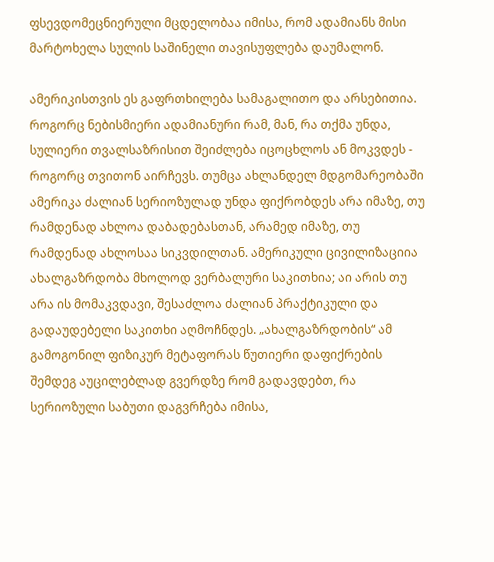ფსევდომეცნიერული მცდელობაა იმისა, რომ ადამიანს მისი მარტოხელა სულის საშინელი თავისუფლება დაუმალონ.

ამერიკისთვის ეს გაფრთხილება სამაგალითო და არსებითია. როგორც ნებისმიერი ადამიანური რამ, მან, რა თქმა უნდა, სულიერი თვალსაზრისით შეიძლება იცოცხლოს ან მოკვდეს - როგორც თვითონ აირჩევს. თუმცა ახლანდელ მდგომარეობაში ამერიკა ძალიან სერიოზულად უნდა ფიქრობდეს არა იმაზე, თუ რამდენად ახლოა დაბადებასთან, არამედ იმაზე, თუ რამდენად ახლოსაა სიკვდილთან. ამერიკული ცივილიზაციია ახალგაზრდობა მხოლოდ ვერბალური საკითხია; აი არის თუ არა ის მომაკვდავი, შესაძლოა ძალიან პრაქტიკული და გადაუდებელი საკითხი აღმოჩნდეს. „ახალგაზრდობის“ ამ გამოგონილ ფიზიკურ მეტაფორას წუთიერი დაფიქრების შემდეგ აუცილებლად გვერდზე რომ გადავდებთ, რა სერიოზული საბუთი დაგვრჩება იმისა,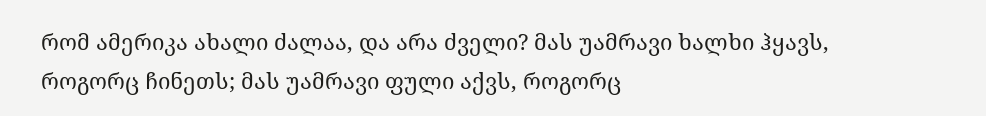რომ ამერიკა ახალი ძალაა, და არა ძველი? მას უამრავი ხალხი ჰყავს, როგორც ჩინეთს; მას უამრავი ფული აქვს, როგორც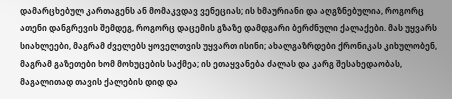დამარცხებულ კართაგენს ან მომაკვდავ ვენეციას; ის ხმაურიანი და აღგზნებულია, როგორც ათენი დანგრევის შემდეგ, როგორც დაცემის გზაზე დამდგარი ბერძნული ქალაქები. მას უყვარს სიახლეები, მაგრამ ძველებს ყოველთვის უყვართ ისინი; ახალგაზრდები ქრონიკას კიხულობენ, მაგრამ გაზეთები ხომ მოხუცების საქმეა; ის ეთაყვანება ძალას და კარგ შესახედაობას, მაგალითად თავის ქალების დიდ და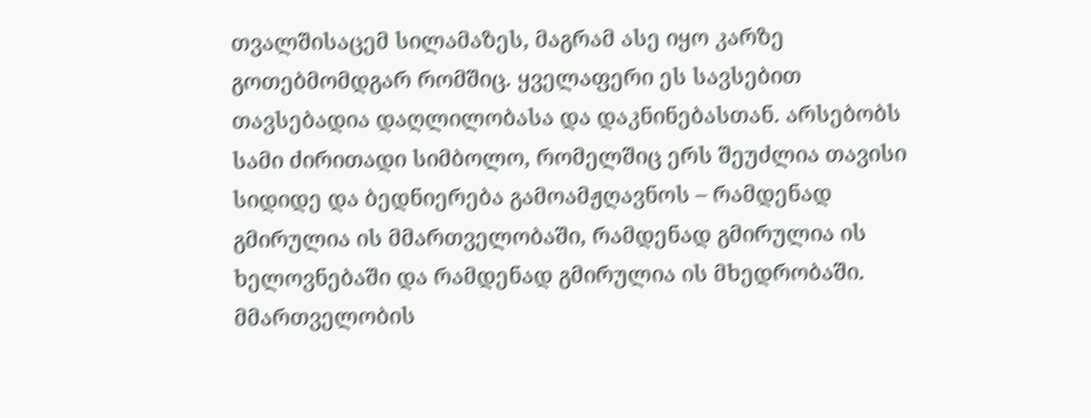თვალშისაცემ სილამაზეს, მაგრამ ასე იყო კარზე გოთებმომდგარ რომშიც. ყველაფერი ეს სავსებით თავსებადია დაღლილობასა და დაკნინებასთან. არსებობს სამი ძირითადი სიმბოლო, რომელშიც ერს შეუძლია თავისი სიდიდე და ბედნიერება გამოამჟღავნოს – რამდენად გმირულია ის მმართველობაში, რამდენად გმირულია ის ხელოვნებაში და რამდენად გმირულია ის მხედრობაში. მმართველობის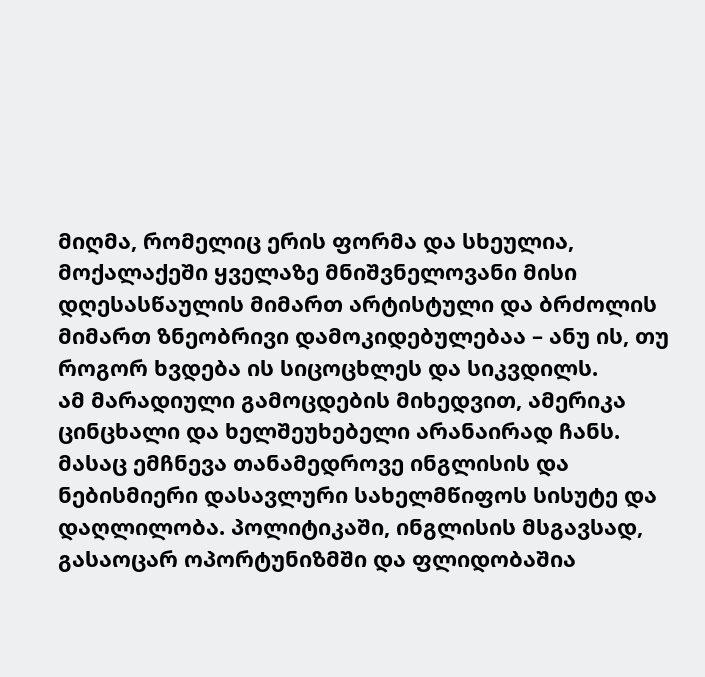მიღმა, რომელიც ერის ფორმა და სხეულია, მოქალაქეში ყველაზე მნიშვნელოვანი მისი დღესასწაულის მიმართ არტისტული და ბრძოლის მიმართ ზნეობრივი დამოკიდებულებაა – ანუ ის, თუ როგორ ხვდება ის სიცოცხლეს და სიკვდილს.
ამ მარადიული გამოცდების მიხედვით, ამერიკა ცინცხალი და ხელშეუხებელი არანაირად ჩანს. მასაც ემჩნევა თანამედროვე ინგლისის და ნებისმიერი დასავლური სახელმწიფოს სისუტე და დაღლილობა. პოლიტიკაში, ინგლისის მსგავსად, გასაოცარ ოპორტუნიზმში და ფლიდობაშია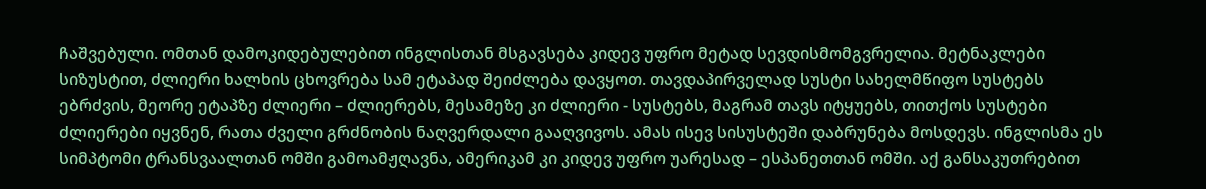ჩაშვებული. ომთან დამოკიდებულებით ინგლისთან მსგავსება კიდევ უფრო მეტად სევდისმომგვრელია. მეტნაკლები სიზუსტით, ძლიერი ხალხის ცხოვრება სამ ეტაპად შეიძლება დავყოთ. თავდაპირველად სუსტი სახელმწიფო სუსტებს ებრძვის, მეორე ეტაპზე ძლიერი – ძლიერებს, მესამეზე კი ძლიერი - სუსტებს, მაგრამ თავს იტყუებს, თითქოს სუსტები ძლიერები იყვნენ, რათა ძველი გრძნობის ნაღვერდალი გააღვივოს. ამას ისევ სისუსტეში დაბრუნება მოსდევს. ინგლისმა ეს სიმპტომი ტრანსვაალთან ომში გამოამჟღავნა, ამერიკამ კი კიდევ უფრო უარესად – ესპანეთთან ომში. აქ განსაკუთრებით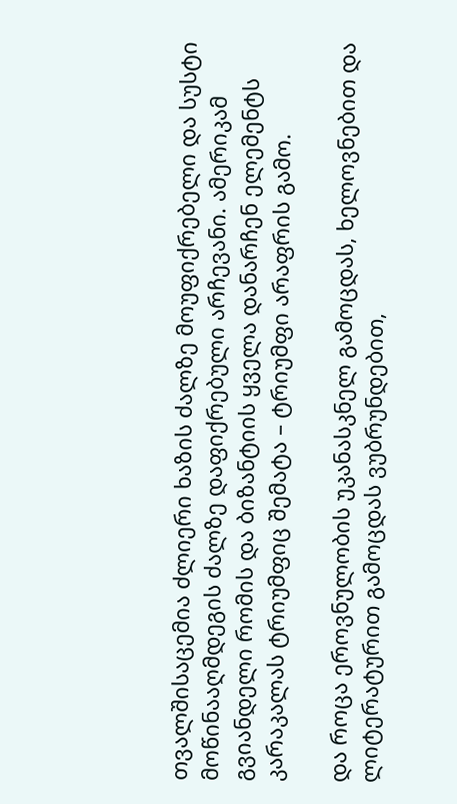თვალშისაცემია ძლიერი ხაზის ძალზე მოუფიქრებელი და სუსტი მოწინააღმდეგის ძალზე დაფიქრებული არჩევანი. ამერიკამ გვიანდელი რომის და ბიზანტიის ყველა დანარჩენ ელემენტს კარაკალას ტრიუმფიც შემატა – ტრიუმფი არაფრის გამო.

და როცა ეროვნულობის უკანასკნელ გამოცდას, ხელოვნებით და ლიტერატურით გამოცდას ვუბრუნდებით,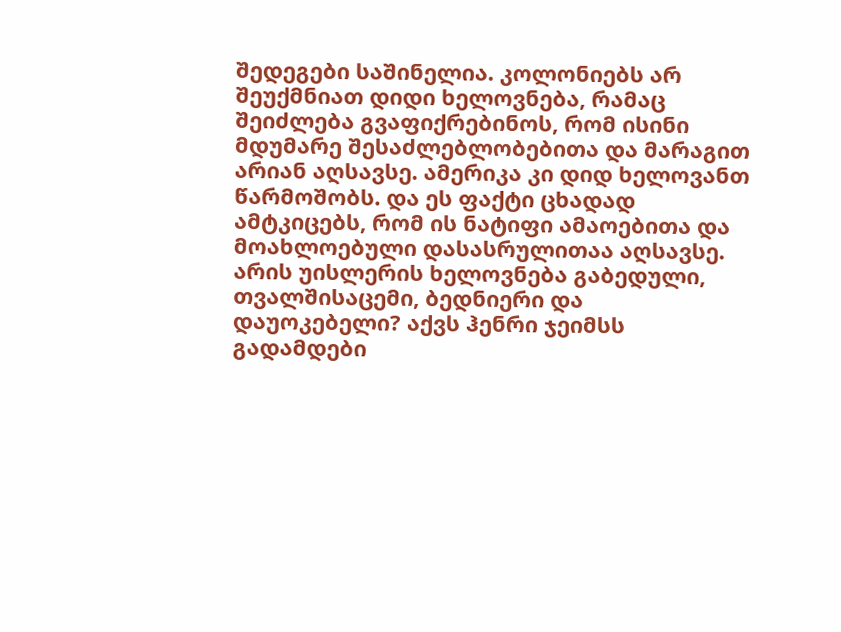შედეგები საშინელია. კოლონიებს არ შეუქმნიათ დიდი ხელოვნება, რამაც შეიძლება გვაფიქრებინოს, რომ ისინი მდუმარე შესაძლებლობებითა და მარაგით არიან აღსავსე. ამერიკა კი დიდ ხელოვანთ წარმოშობს. და ეს ფაქტი ცხადად ამტკიცებს, რომ ის ნატიფი ამაოებითა და მოახლოებული დასასრულითაა აღსავსე. არის უისლერის ხელოვნება გაბედული, თვალშისაცემი, ბედნიერი და დაუოკებელი? აქვს ჰენრი ჯეიმსს გადამდები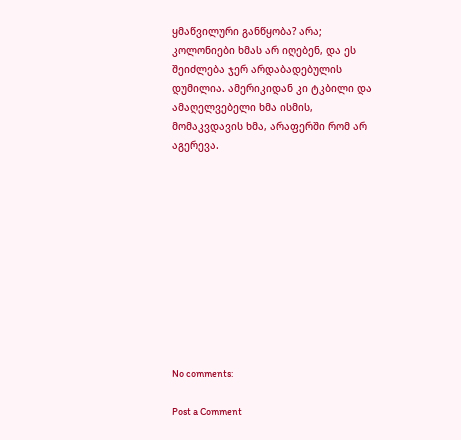ყმაწვილური განწყობა? არა; კოლონიები ხმას არ იღებენ, და ეს შეიძლება ჯერ არდაბადებულის დუმილია. ამერიკიდან კი ტკბილი და ამაღელვებელი ხმა ისმის, მომაკვდავის ხმა, არაფერში რომ არ აგერევა.











No comments:

Post a Comment